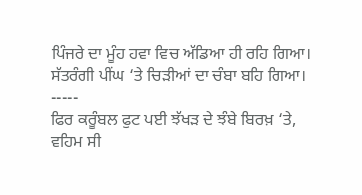ਪਿੰਜਰੇ ਦਾ ਮੂੰਹ ਹਵਾ ਵਿਚ ਅੱਡਿਆ ਹੀ ਰਹਿ ਗਿਆ।
ਸੱਤਰੰਗੀ ਪੀਂਘ ‘ਤੇ ਚਿੜੀਆਂ ਦਾ ਚੰਬਾ ਬਹਿ ਗਿਆ।
-----
ਫਿਰ ਕਰੂੰਬਲ ਫੁਟ ਪਈ ਝੱਖੜ ਦੇ ਝੰਬੇ ਬਿਰਖ਼ ‘ਤੇ,
ਵਹਿਮ ਸੀ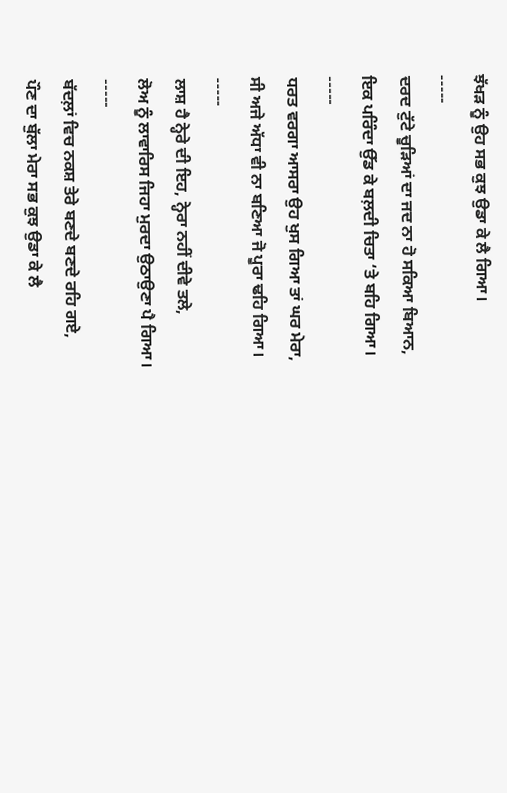ਝੱਖੜ ਨੂੰ ਉਹ ਸਭ ਕੁਝ ਉਡਾ ਕੇ ਲੈ ਗਿਆ।
-----
ਦਰਦ ਟੁੱਟੇ ਚੂੜਿਆਂ ਦਾ ਜਦ ਨਾ ਹੋ ਸਕਿਆ ਬਿਆਨ,
ਇਕ ਪਰਿੰਦਾ ਉੱਡ ਕੇ ਬਲ਼ਦੀ ਚਿਤਾ ‘ਤੇ ਬਹਿ ਗਿਆ।
-----
ਧਰਤ ਵਰਗਾ ਆਸਰਾ ਉਹ ਖੁਸ ਗਿਆ ਤਾਂ ਘਰ ਮੇਰਾ,
ਸੀ ਅਜੇ ਅੱਧਾ ਵੀ ਨਾ ਬਣਿਆ ਜੋ ਪੂਰਾ ਢਹਿ ਗਿਆ।
-----
ਲਾਸ਼ ਹੈ ਨ੍ਹੇਰੇ ਦੀ ਇਹ, ਨ੍ਹੇਰਾ ਨਹੀਂ ਦੀਵੇ ਤਲੇ,
ਲੋਅ ਨੂੰ ਲਾਵਾਰਿਸ ਜਿਹਾ ਮੁਰਦਾ ਉਠਾਉਣਾ ਪੈ ਗਿਆ।
-----
ਬੱਦਲ਼ਾਂ ਵਿਚ ਨਕਸ਼ ਤੇਰੇ ਬਣਦੇ ਬਣਦੇ ਰਹਿ ਗਏ,
ਪੌਣ ਦਾ ਬੁੱਲਾ ਮੇਰਾ ਸਭ ਕੁਝ ਉਡਾ ਕੇ ਲੈ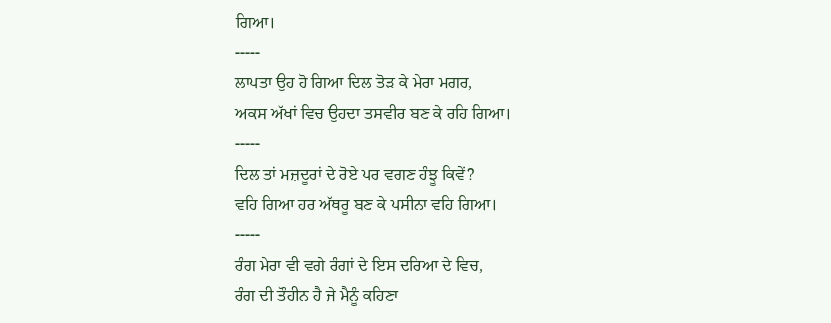ਗਿਆ।
-----
ਲਾਪਤਾ ਉਹ ਹੋ ਗਿਆ ਦਿਲ ਤੋੜ ਕੇ ਮੇਰਾ ਮਗਰ,
ਅਕਸ ਅੱਖਾਂ ਵਿਚ ਉਹਦਾ ਤਸਵੀਰ ਬਣ ਕੇ ਰਹਿ ਗਿਆ।
-----
ਦਿਲ ਤਾਂ ਮਜ਼ਦੂਰਾਂ ਦੇ ਰੋਏ ਪਰ ਵਗਣ ਹੰਝੂ ਕਿਵੇਂ?
ਵਹਿ ਗਿਆ ਹਰ ਅੱਥਰੂ ਬਣ ਕੇ ਪਸੀਨਾ ਵਹਿ ਗਿਆ।
-----
ਰੰਗ ਮੇਰਾ ਵੀ ਵਗੇ ਰੰਗਾਂ ਦੇ ਇਸ ਦਰਿਆ ਦੇ ਵਿਚ,
ਰੰਗ ਦੀ ਤੌਹੀਨ ਹੈ ਜੇ ਮੈਨੂੰ ਕਹਿਣਾ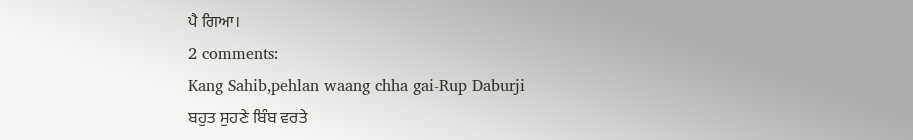ਪੈ ਗਿਆ।
2 comments:
Kang Sahib,pehlan waang chha gai-Rup Daburji
ਬਹੁਤ ਸੁਹਣੇ ਬਿੰਬ ਵਰਤੇ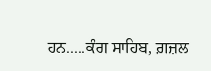ਹਨ.....ਕੰਗ ਸਾਹਿਬ, ਗ਼ਜ਼ਲ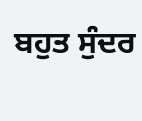ਬਹੁਤ ਸੁੰਦਰ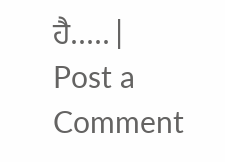ਹੈ.....|
Post a Comment